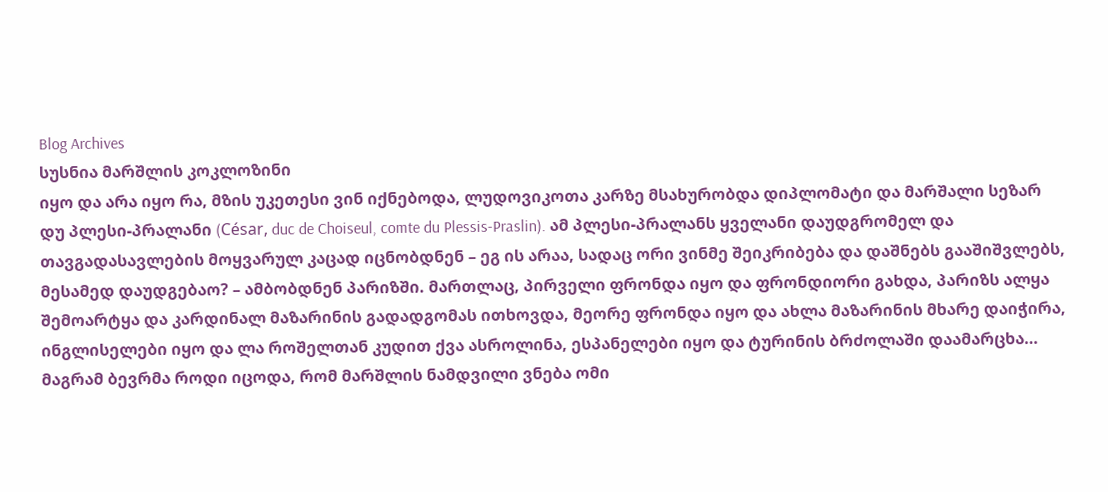Blog Archives
სუსნია მარშლის კოკლოზინი
იყო და არა იყო რა, მზის უკეთესი ვინ იქნებოდა, ლუდოვიკოთა კარზე მსახურობდა დიპლომატი და მარშალი სეზარ დუ პლესი-პრალანი (César, duc de Choiseul, comte du Plessis-Praslin). ამ პლესი-პრალანს ყველანი დაუდგრომელ და თავგადასავლების მოყვარულ კაცად იცნობდნენ – ეგ ის არაა, სადაც ორი ვინმე შეიკრიბება და დაშნებს გააშიშვლებს, მესამედ დაუდგებაო? – ამბობდნენ პარიზში. მართლაც, პირველი ფრონდა იყო და ფრონდიორი გახდა, პარიზს ალყა შემოარტყა და კარდინალ მაზარინის გადადგომას ითხოვდა, მეორე ფრონდა იყო და ახლა მაზარინის მხარე დაიჭირა, ინგლისელები იყო და ლა როშელთან კუდით ქვა ასროლინა, ესპანელები იყო და ტურინის ბრძოლაში დაამარცხა… მაგრამ ბევრმა როდი იცოდა, რომ მარშლის ნამდვილი ვნება ომი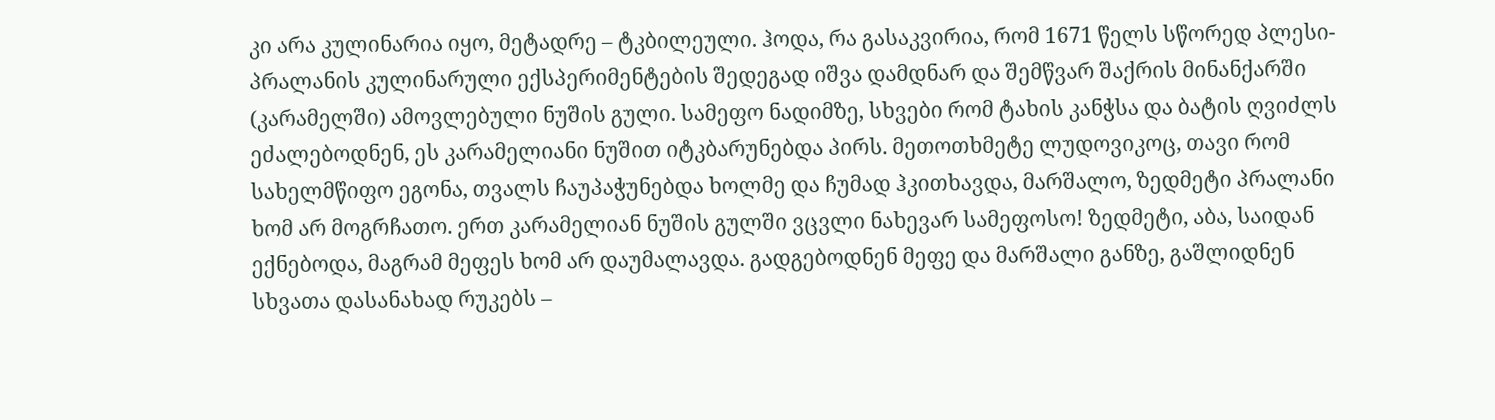კი არა კულინარია იყო, მეტადრე – ტკბილეული. ჰოდა, რა გასაკვირია, რომ 1671 წელს სწორედ პლესი-პრალანის კულინარული ექსპერიმენტების შედეგად იშვა დამდნარ და შემწვარ შაქრის მინანქარში (კარამელში) ამოვლებული ნუშის გული. სამეფო ნადიმზე, სხვები რომ ტახის კანჭსა და ბატის ღვიძლს ეძალებოდნენ, ეს კარამელიანი ნუშით იტკბარუნებდა პირს. მეთოთხმეტე ლუდოვიკოც, თავი რომ სახელმწიფო ეგონა, თვალს ჩაუპაჭუნებდა ხოლმე და ჩუმად ჰკითხავდა, მარშალო, ზედმეტი პრალანი ხომ არ მოგრჩათო. ერთ კარამელიან ნუშის გულში ვცვლი ნახევარ სამეფოსო! ზედმეტი, აბა, საიდან ექნებოდა, მაგრამ მეფეს ხომ არ დაუმალავდა. გადგებოდნენ მეფე და მარშალი განზე, გაშლიდნენ სხვათა დასანახად რუკებს –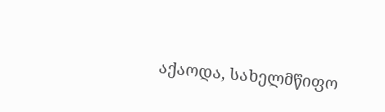აქაოდა, სახელმწიფო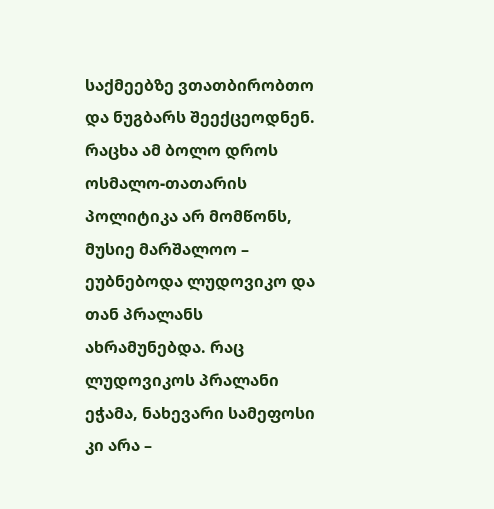საქმეებზე ვთათბირობთო და ნუგბარს შეექცეოდნენ. რაცხა ამ ბოლო დროს ოსმალო-თათარის პოლიტიკა არ მომწონს, მუსიე მარშალოო – ეუბნებოდა ლუდოვიკო და თან პრალანს ახრამუნებდა. რაც ლუდოვიკოს პრალანი ეჭამა, ნახევარი სამეფოსი კი არა –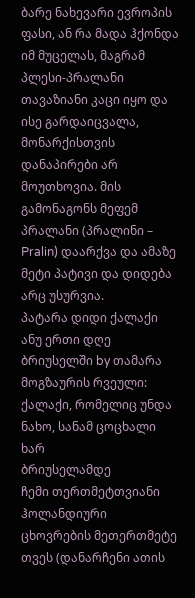ბარე ნახევარი ევროპის ფასი, ან რა მადა ჰქონდა იმ მუცელას, მაგრამ პლესი-პრალანი თავაზიანი კაცი იყო და ისე გარდაიცვალა, მონარქისთვის დანაპირები არ მოუთხოვია. მის გამონაგონს მეფემ პრალანი (პრალინი – Pralin) დაარქვა და ამაზე მეტი პატივი და დიდება არც უსურვია.
პატარა დიდი ქალაქი ანუ ერთი დღე ბრიუსელში by თამარა
მოგზაურის რვეული:
ქალაქი, რომელიც უნდა ნახო, სანამ ცოცხალი ხარ
ბრიუსელამდე
ჩემი თერთმეტთვიანი ჰოლანდიური ცხოვრების მეთერთმეტე თვეს (დანარჩენი ათის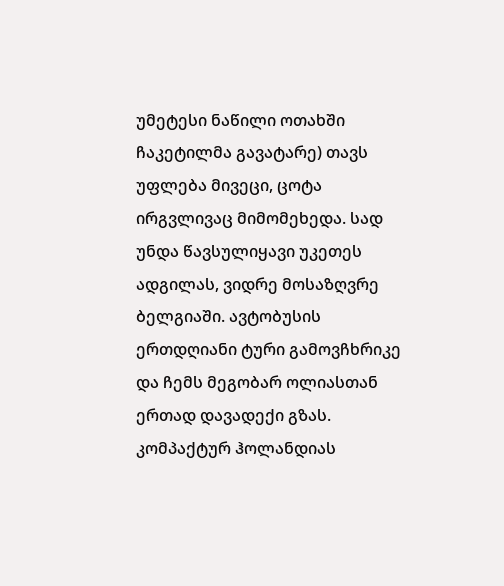უმეტესი ნაწილი ოთახში ჩაკეტილმა გავატარე) თავს უფლება მივეცი, ცოტა ირგვლივაც მიმომეხედა. სად უნდა წავსულიყავი უკეთეს ადგილას, ვიდრე მოსაზღვრე ბელგიაში. ავტობუსის ერთდღიანი ტური გამოვჩხრიკე და ჩემს მეგობარ ოლიასთან ერთად დავადექი გზას.
კომპაქტურ ჰოლანდიას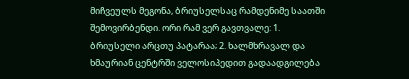მიჩვეულს მეგონა, ბრიუსელსაც რამდენიმე საათში შემოვირბენდი. ორი რამ ვერ გავთვალე: 1. ბრიუსელი არცთუ პატარაა; 2. ხალმხრავალ და ხმაურიან ცენტრში ველოსიპედით გადაადგილება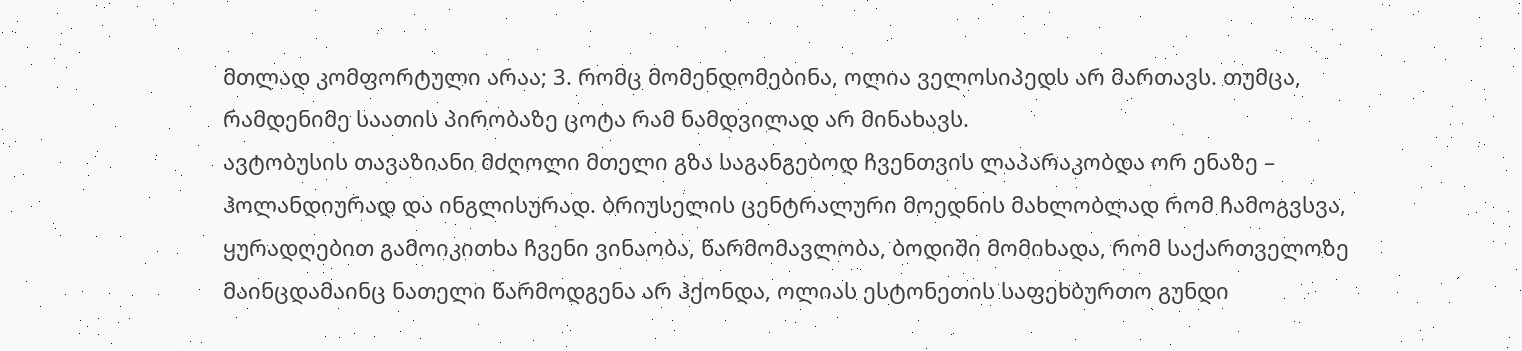მთლად კომფორტული არაა; 3. რომც მომენდომებინა, ოლია ველოსიპედს არ მართავს. თუმცა, რამდენიმე საათის პირობაზე ცოტა რამ ნამდვილად არ მინახავს.
ავტობუსის თავაზიანი მძღოლი მთელი გზა საგანგებოდ ჩვენთვის ლაპარაკობდა ორ ენაზე – ჰოლანდიურად და ინგლისურად. ბრიუსელის ცენტრალური მოედნის მახლობლად რომ ჩამოგვსვა, ყურადღებით გამოიკითხა ჩვენი ვინაობა, წარმომავლობა, ბოდიში მომიხადა, რომ საქართველოზე მაინცდამაინც ნათელი წარმოდგენა არ ჰქონდა, ოლიას ესტონეთის საფეხბურთო გუნდი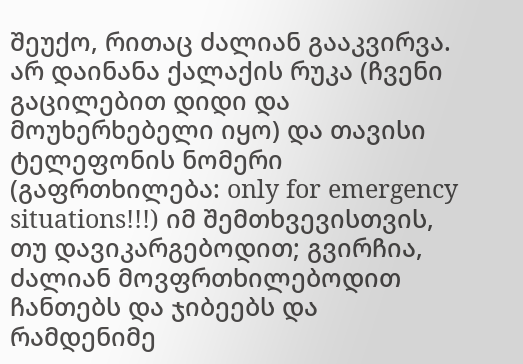შეუქო, რითაც ძალიან გააკვირვა. არ დაინანა ქალაქის რუკა (ჩვენი გაცილებით დიდი და მოუხერხებელი იყო) და თავისი ტელეფონის ნომერი (გაფრთხილება: only for emergency situations!!!) იმ შემთხვევისთვის, თუ დავიკარგებოდით; გვირჩია, ძალიან მოვფრთხილებოდით ჩანთებს და ჯიბეებს და რამდენიმე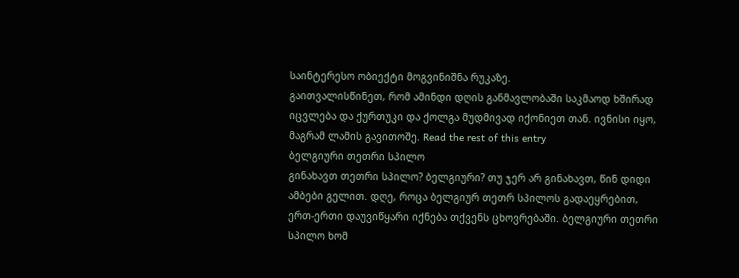საინტერესო ობიექტი მოგვინიშნა რუკაზე.
გაითვალისწინეთ, რომ ამინდი დღის განმავლობაში საკმაოდ ხშირად იცვლება და ქურთუკი და ქოლგა მუდმივად იქონიეთ თან. ივნისი იყო, მაგრამ ლამის გავითოშე. Read the rest of this entry
ბელგიური თეთრი სპილო
გინახავთ თეთრი სპილო? ბელგიური? თუ ჯერ არ გინახავთ, წინ დიდი ამბები გელით. დღე, როცა ბელგიურ თეთრ სპილოს გადაეყრებით, ერთ-ერთი დაუვიწყარი იქნება თქვენს ცხოვრებაში. ბელგიური თეთრი სპილო ხომ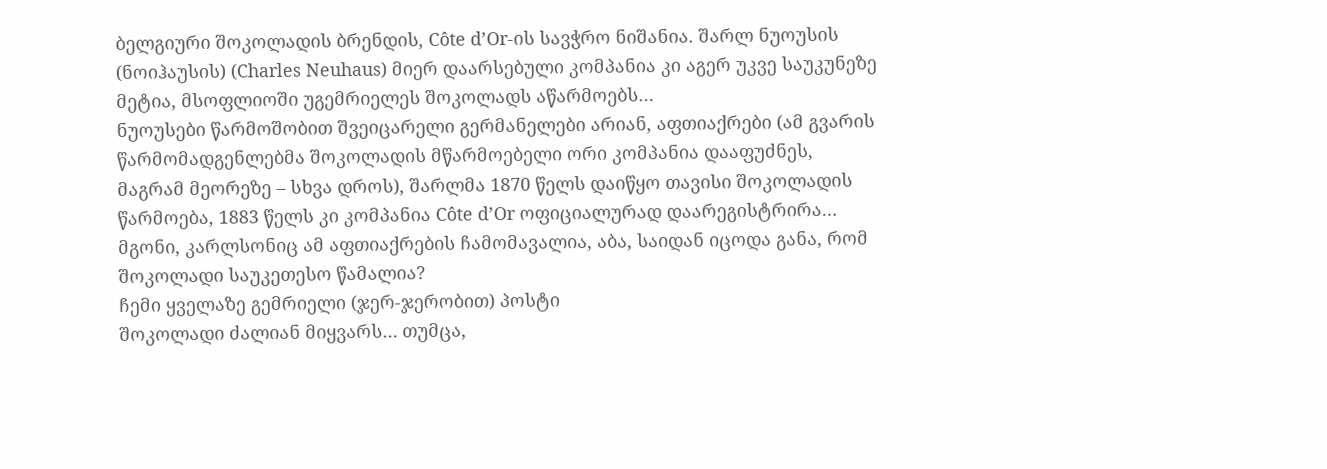ბელგიური შოკოლადის ბრენდის, Côte d’Or-ის სავჭრო ნიშანია. შარლ ნუოუსის (ნოიჰაუსის) (Charles Neuhaus) მიერ დაარსებული კომპანია კი აგერ უკვე საუკუნეზე მეტია, მსოფლიოში უგემრიელეს შოკოლადს აწარმოებს…
ნუოუსები წარმოშობით შვეიცარელი გერმანელები არიან, აფთიაქრები (ამ გვარის წარმომადგენლებმა შოკოლადის მწარმოებელი ორი კომპანია დააფუძნეს, მაგრამ მეორეზე – სხვა დროს), შარლმა 1870 წელს დაიწყო თავისი შოკოლადის წარმოება, 1883 წელს კი კომპანია Côte d’Or ოფიციალურად დაარეგისტრირა… მგონი, კარლსონიც ამ აფთიაქრების ჩამომავალია, აბა, საიდან იცოდა განა, რომ შოკოლადი საუკეთესო წამალია?
ჩემი ყველაზე გემრიელი (ჯერ-ჯერობით) პოსტი
შოკოლადი ძალიან მიყვარს… თუმცა,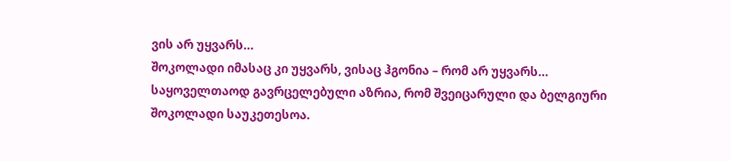ვის არ უყვარს…
შოკოლადი იმასაც კი უყვარს, ვისაც ჰგონია – რომ არ უყვარს…
საყოველთაოდ გავრცელებული აზრია, რომ შვეიცარული და ბელგიური შოკოლადი საუკეთესოა.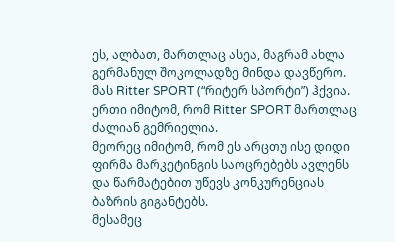ეს, ალბათ, მართლაც ასეა, მაგრამ ახლა გერმანულ შოკოლადზე მინდა დავწერო. მას Ritter SPORT (“რიტერ სპორტი”) ჰქვია.
ერთი იმიტომ, რომ Ritter SPORT მართლაც ძალიან გემრიელია.
მეორეც იმიტომ, რომ ეს არცთუ ისე დიდი ფირმა მარკეტინგის საოცრებებს ავლენს და წარმატებით უწევს კონკურენციას ბაზრის გიგანტებს.
მესამეც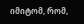იმიტომ, რომ,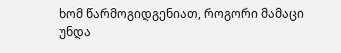ხომ წარმოგიდგენიათ, როგორი მამაცი უნდა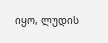იყო, ლუდის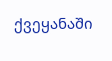ქვეყანაში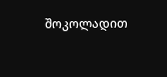შოკოლადით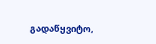გადაწყვიტო,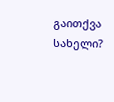გაითქვა სახელი?